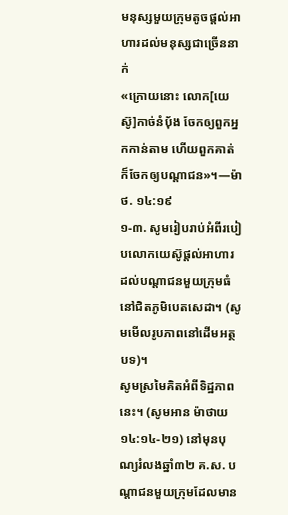មនុស្សមួយក្រុមតូចផ្ដល់អាហារដល់មនុស្សជាច្រើននាក់
«ក្រោយនោះ លោក[យេស៊ូ]កាច់នំប៉័ង ចែកឲ្យពួកអ្នកកាន់តាម ហើយពួកគាត់ក៏ចែកឲ្យបណ្ដាជន»។—ម៉ាថ. ១៤:១៩
១-៣. សូមរៀបរាប់អំពីរបៀបលោកយេស៊ូផ្ដល់អាហារដល់បណ្ដាជនមួយក្រុមធំនៅជិតភូមិបេតសេដា។ (សូមមើលរូបភាពនៅដើមអត្ថបទ)។
សូមស្រមៃគិតអំពីទិដ្ឋភាពនេះ។ (សូមអាន ម៉ាថាយ ១៤:១៤-២១) នៅមុនបុណ្យរំលងឆ្នាំ៣២ គ.ស. បណ្ដាជនមួយក្រុមដែលមាន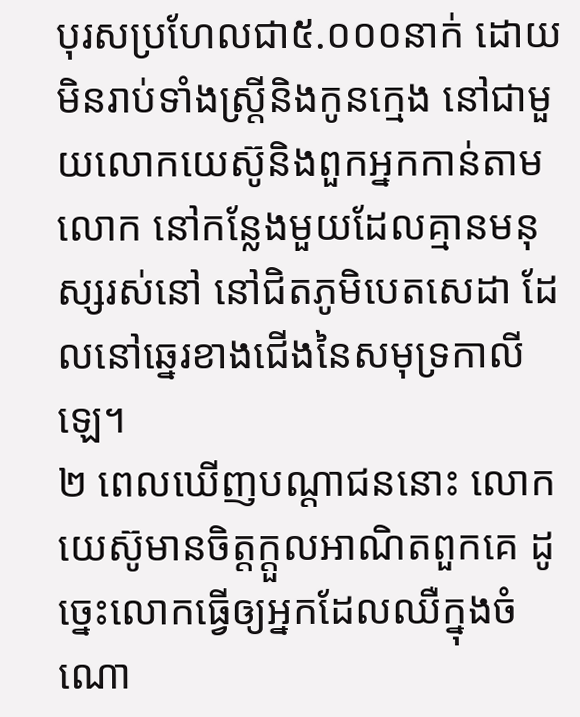បុរសប្រហែលជា៥.០០០នាក់ ដោយមិនរាប់ទាំងស្ត្រីនិងកូនក្មេង នៅជាមួយលោកយេស៊ូនិងពួកអ្នកកាន់តាមលោក នៅកន្លែងមួយដែលគ្មានមនុស្សរស់នៅ នៅជិតភូមិបេតសេដា ដែលនៅឆ្នេរខាងជើងនៃសមុទ្រកាលីឡេ។
២ ពេលឃើញបណ្ដាជននោះ លោកយេស៊ូមានចិត្តក្ដួលអាណិតពួកគេ ដូច្នេះលោកធ្វើឲ្យអ្នកដែលឈឺក្នុងចំណោ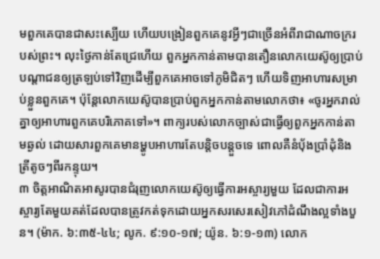មពួកគេបានជាសះស្បើយ ហើយបង្រៀនពួកគេនូវអ្វីៗជាច្រើនអំពីរាជាណាចក្ររបស់ព្រះ។ លុះថ្ងៃកាន់តែជ្រេហើយ ពួកអ្នកកាន់តាមបានតឿនលោកយេស៊ូឲ្យប្រាប់បណ្ដាជនឲ្យត្រឡប់ទៅវិញដើម្បីពួកគេអាចទៅភូមិជិតៗ ហើយទិញអាហារសម្រាប់ខ្លួនពួកគេ។ ប៉ុន្តែលោកយេស៊ូបានប្រាប់ពួកអ្នកកាន់តាមលោកថា៖ «ចូរអ្នករាល់គ្នាឲ្យអាហារពួកគេបរិភោគទៅ»។ ពាក្យរបស់លោកច្បាស់ជាធ្វើឲ្យពួកអ្នកកាន់តាមឆ្ងល់ ដោយសារពួកគេមានម្ហូបអាហារតែបន្ដិចបន្តួចទេ ពោលគឺនំប៉័ងប្រាំដុំនិងត្រីតូចៗពីរកន្ទុយ។
៣ ចិត្តអាណិតអាសូរបានជំរុញលោកយេស៊ូឲ្យធ្វើការអស្ចារ្យមួយ ដែលជាការអស្ចារ្យតែមួយគត់ដែលបានត្រូវកត់ទុកដោយអ្នកសរសេរសៀវភៅដំណឹងល្អទាំងបួន។ (ម៉ាក. ៦:៣៥-៤៤; លូក. ៩:១០-១៧; យ៉ូន. ៦:១-១៣) លោក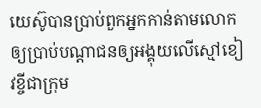យេស៊ូបានប្រាប់ពួកអ្នកកាន់តាមលោកឲ្យប្រាប់បណ្ដាជនឲ្យអង្គុយលើស្មៅខៀវខ្ចីជាក្រុម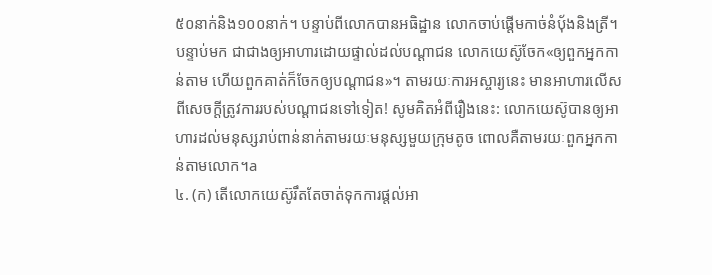៥០នាក់និង១០០នាក់។ បន្ទាប់ពីលោកបានអធិដ្ឋាន លោកចាប់ផ្ដើមកាច់នំប៉័ងនិងត្រី។ បន្ទាប់មក ជាជាងឲ្យអាហារដោយផ្ទាល់ដល់បណ្ដាជន លោកយេស៊ូចែក«ឲ្យពួកអ្នកកាន់តាម ហើយពួកគាត់ក៏ចែកឲ្យបណ្ដាជន»។ តាមរយៈការអស្ចារ្យនេះ មានអាហារលើសពីសេចក្ដីត្រូវការរបស់បណ្ដាជនទៅទៀត! សូមគិតអំពីរឿងនេះ: លោកយេស៊ូបានឲ្យអាហារដល់មនុស្សរាប់ពាន់នាក់តាមរយៈមនុស្សមួយក្រុមតូច ពោលគឺតាមរយៈពួកអ្នកកាន់តាមលោក។a
៤. (ក) តើលោកយេស៊ូរឹតតែចាត់ទុកការផ្ដល់អា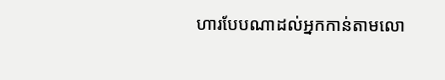ហារបែបណាដល់អ្នកកាន់តាមលោ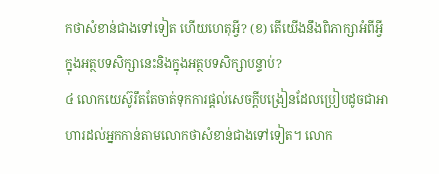កថាសំខាន់ជាងទៅទៀត ហើយហេតុអ្វី? (ខ) តើយើងនឹងពិភាក្សាអំពីអ្វីក្នុងអត្ថបទសិក្សានេះនិងក្នុងអត្ថបទសិក្សាបន្ទាប់?
៤ លោកយេស៊ូរឹតតែចាត់ទុកការផ្ដល់សេចក្ដីបង្រៀនដែលប្រៀបដូចជាអាហារដល់អ្នកកាន់តាមលោកថាសំខាន់ជាងទៅទៀត។ លោក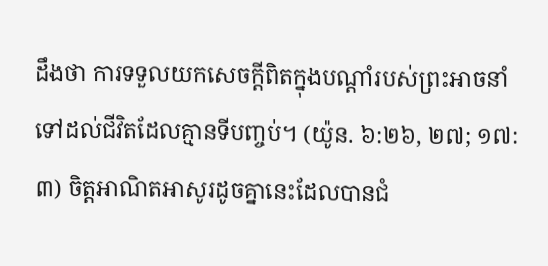ដឹងថា ការទទួលយកសេចក្ដីពិតក្នុងបណ្ដាំរបស់ព្រះអាចនាំទៅដល់ជីវិតដែលគ្មានទីបញ្ចប់។ (យ៉ូន. ៦:២៦, ២៧; ១៧:៣) ចិត្តអាណិតអាសូរដូចគ្នានេះដែលបានជំ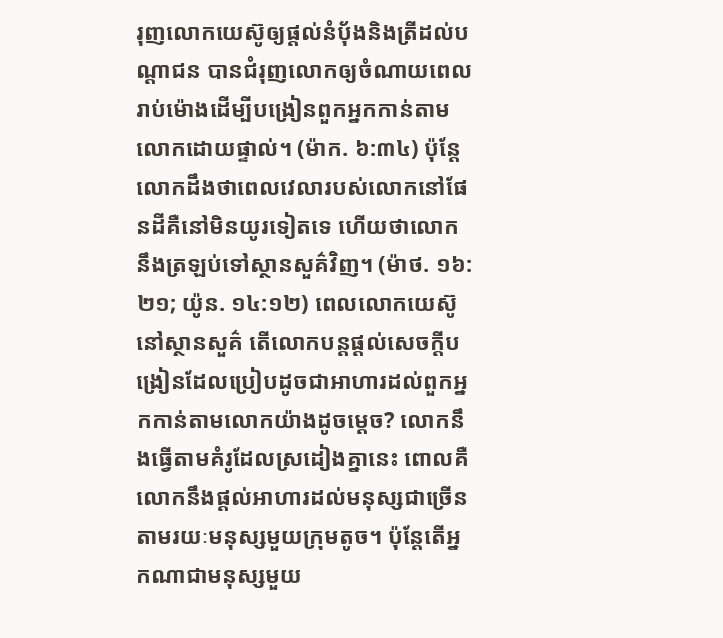រុញលោកយេស៊ូឲ្យផ្ដល់នំប៉័ងនិងត្រីដល់បណ្ដាជន បានជំរុញលោកឲ្យចំណាយពេលរាប់ម៉ោងដើម្បីបង្រៀនពួកអ្នកកាន់តាមលោកដោយផ្ទាល់។ (ម៉ាក. ៦:៣៤) ប៉ុន្តែលោកដឹងថាពេលវេលារបស់លោកនៅផែនដីគឺនៅមិនយូរទៀតទេ ហើយថាលោកនឹងត្រឡប់ទៅស្ថានសួគ៌វិញ។ (ម៉ាថ. ១៦:២១; យ៉ូន. ១៤:១២) ពេលលោកយេស៊ូនៅស្ថានសួគ៌ តើលោកបន្តផ្ដល់សេចក្ដីបង្រៀនដែលប្រៀបដូចជាអាហារដល់ពួកអ្នកកាន់តាមលោកយ៉ាងដូចម្ដេច? លោកនឹងធ្វើតាមគំរូដែលស្រដៀងគ្នានេះ ពោលគឺលោកនឹងផ្ដល់អាហារដល់មនុស្សជាច្រើនតាមរយៈមនុស្សមួយក្រុមតូច។ ប៉ុន្តែតើអ្នកណាជាមនុស្សមួយ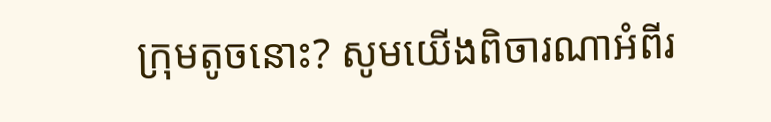ក្រុមតូចនោះ? សូមយើងពិចារណាអំពីរ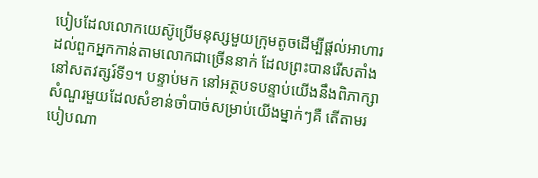បៀបដែលលោកយេស៊ូប្រើមនុស្សមួយក្រុមតូចដើម្បីផ្ដល់អាហារដល់ពួកអ្នកកាន់តាមលោកជាច្រើននាក់ ដែលព្រះបានរើសតាំងនៅសតវត្សរ៍ទី១។ បន្ទាប់មក នៅអត្ថបទបន្ទាប់យើងនឹងពិភាក្សាសំណួរមួយដែលសំខាន់ចាំបាច់សម្រាប់យើងម្នាក់ៗគឺ តើតាមរបៀបណា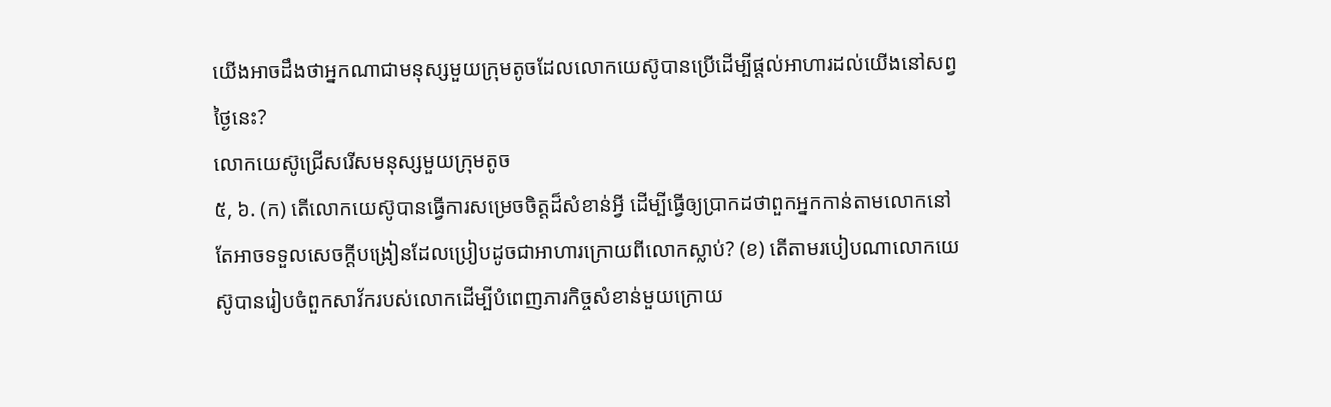យើងអាចដឹងថាអ្នកណាជាមនុស្សមួយក្រុមតូចដែលលោកយេស៊ូបានប្រើដើម្បីផ្ដល់អាហារដល់យើងនៅសព្វថ្ងៃនេះ?
លោកយេស៊ូជ្រើសរើសមនុស្សមួយក្រុមតូច
៥, ៦. (ក) តើលោកយេស៊ូបានធ្វើការសម្រេចចិត្តដ៏សំខាន់អ្វី ដើម្បីធ្វើឲ្យប្រាកដថាពួកអ្នកកាន់តាមលោកនៅតែអាចទទួលសេចក្ដីបង្រៀនដែលប្រៀបដូចជាអាហារក្រោយពីលោកស្លាប់? (ខ) តើតាមរបៀបណាលោកយេស៊ូបានរៀបចំពួកសាវ័ករបស់លោកដើម្បីបំពេញភារកិច្ចសំខាន់មួយក្រោយ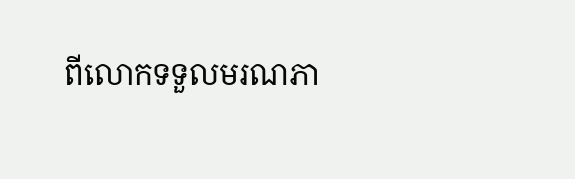ពីលោកទទួលមរណភា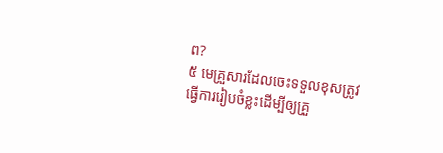ព?
៥ មេគ្រួសារដែលចេះទទួលខុសត្រូវធ្វើការរៀបចំខ្លះដើម្បីឲ្យគ្រួ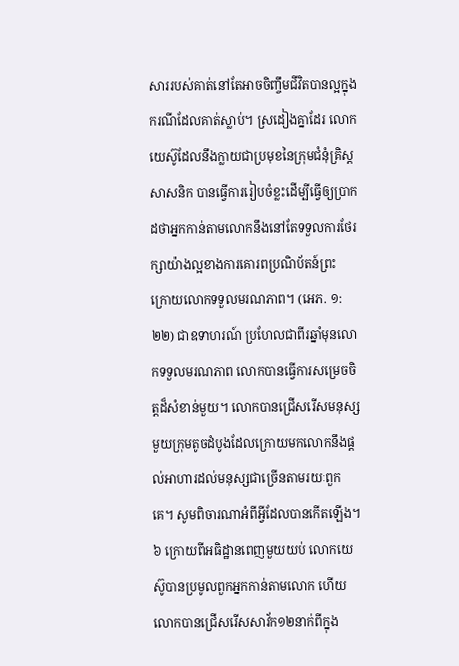សាររបស់គាត់នៅតែអាចចិញ្ចឹមជីវិតបានល្អក្នុងករណីដែលគាត់ស្លាប់។ ស្រដៀងគ្នាដែរ លោកយេស៊ូដែលនឹងក្លាយជាប្រមុខនៃក្រុមជំនុំគ្រិស្តសាសនិក បានធ្វើការរៀបចំខ្លះដើម្បីធ្វើឲ្យប្រាកដថាអ្នកកាន់តាមលោកនឹងនៅតែទទួលការថែរក្សាយ៉ាងល្អខាងការគោរពប្រណិប័តន៍ព្រះ ក្រោយលោកទទួលមរណភាព។ (អេភ. ១:២២) ជាឧទាហរណ៍ ប្រហែលជាពីរឆ្នាំមុនលោកទទួលមរណភាព លោកបានធ្វើការសម្រេចចិត្តដ៏សំខាន់មួយ។ លោកបានជ្រើសរើសមនុស្សមួយក្រុមតូចដំបូងដែលក្រោយមកលោកនឹងផ្ដល់អាហារដល់មនុស្សជាច្រើនតាមរយៈពួកគេ។ សូមពិចារណាអំពីអ្វីដែលបានកើតឡើង។
៦ ក្រោយពីអធិដ្ឋានពេញមួយយប់ លោកយេស៊ូបានប្រមូលពួកអ្នកកាន់តាមលោក ហើយលោកបានជ្រើសរើសសាវ័ក១២នាក់ពីក្នុង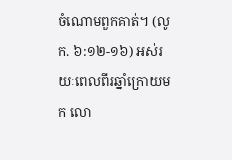ចំណោមពួកគាត់។ (លូក. ៦:១២-១៦) អស់រយៈពេលពីរឆ្នាំក្រោយមក លោ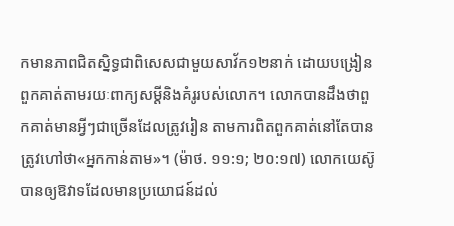កមានភាពជិតស្និទ្ធជាពិសេសជាមួយសាវ័ក១២នាក់ ដោយបង្រៀនពួកគាត់តាមរយៈពាក្យសម្ដីនិងគំរូរបស់លោក។ លោកបានដឹងថាពួកគាត់មានអ្វីៗជាច្រើនដែលត្រូវរៀន តាមការពិតពួកគាត់នៅតែបានត្រូវហៅថា«អ្នកកាន់តាម»។ (ម៉ាថ. ១១:១; ២០:១៧) លោកយេស៊ូបានឲ្យឱវាទដែលមានប្រយោជន៍ដល់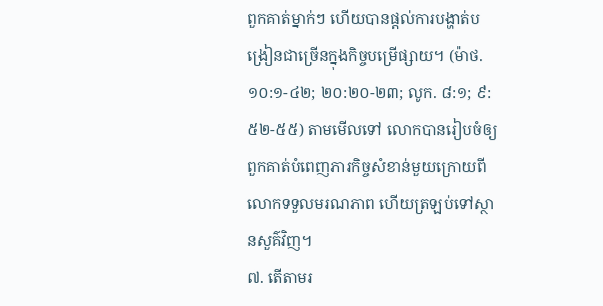ពួកគាត់ម្នាក់ៗ ហើយបានផ្ដល់ការបង្ហាត់បង្រៀនជាច្រើនក្នុងកិច្ចបម្រើផ្សាយ។ (ម៉ាថ. ១០:១-៤២; ២០:២០-២៣; លូក. ៨:១; ៩:៥២-៥៥) តាមមើលទៅ លោកបានរៀបចំឲ្យពួកគាត់បំពេញភារកិច្ចសំខាន់មួយក្រោយពីលោកទទួលមរណភាព ហើយត្រឡប់ទៅស្ថានសួគ៌វិញ។
៧. តើតាមរ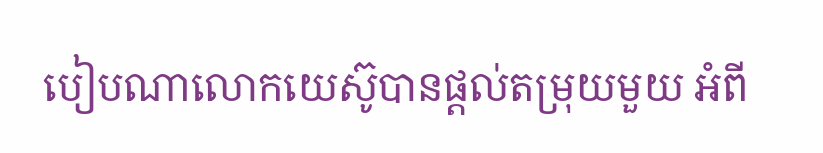បៀបណាលោកយេស៊ូបានផ្ដល់តម្រុយមួយ អំពី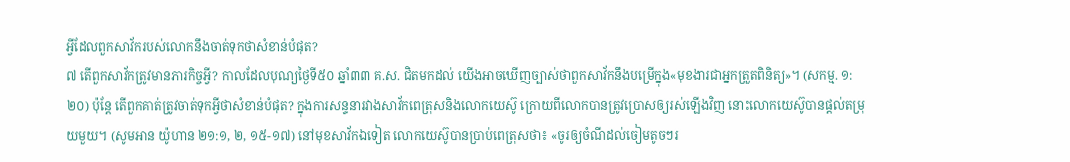អ្វីដែលពួកសាវ័ករបស់លោកនឹងចាត់ទុកថាសំខាន់បំផុត?
៧ តើពួកសាវ័កត្រូវមានភារកិច្ចអ្វី? កាលដែលបុណ្យថ្ងៃទី៥០ ឆ្នាំ៣៣ គ.ស. ជិតមកដល់ យើងអាចឃើញច្បាស់ថាពួកសាវ័កនឹងបម្រើក្នុង«មុខងារជាអ្នកត្រួតពិនិត្យ»។ (សកម្ម. ១:២០) ប៉ុន្តែ តើពួកគាត់ត្រូវចាត់ទុកអ្វីថាសំខាន់បំផុត? ក្នុងការសន្ទនារវាងសាវ័កពេត្រុសនិងលោកយេស៊ូ ក្រោយពីលោកបានត្រូវប្រោសឲ្យរស់ឡើងវិញ នោះលោកយេស៊ូបានផ្ដល់តម្រុយមួយ។ (សូមអាន យ៉ូហាន ២១:១, ២, ១៥-១៧) នៅមុខសាវ័កឯទៀត លោកយេស៊ូបានប្រាប់ពេត្រុសថា៖ «ចូរឲ្យចំណីដល់ចៀមតូចៗរ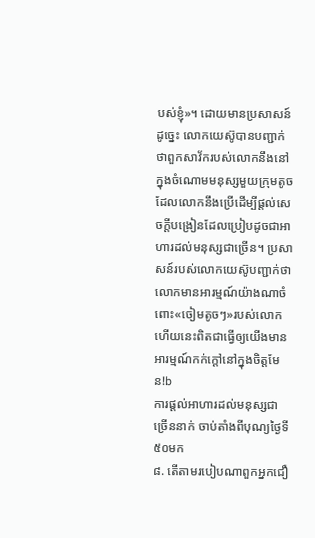បស់ខ្ញុំ»។ ដោយមានប្រសាសន៍ដូច្នេះ លោកយេស៊ូបានបញ្ជាក់ថាពួកសាវ័ករបស់លោកនឹងនៅក្នុងចំណោមមនុស្សមួយក្រុមតូច ដែលលោកនឹងប្រើដើម្បីផ្ដល់សេចក្ដីបង្រៀនដែលប្រៀបដូចជាអាហារដល់មនុស្សជាច្រើន។ ប្រសាសន៍របស់លោកយេស៊ូបញ្ជាក់ថាលោកមានអារម្មណ៍យ៉ាងណាចំពោះ«ចៀមតូចៗ»របស់លោក ហើយនេះពិតជាធ្វើឲ្យយើងមានអារម្មណ៍កក់ក្ដៅនៅក្នុងចិត្តមែន!b
ការផ្ដល់អាហារដល់មនុស្សជាច្រើននាក់ ចាប់តាំងពីបុណ្យថ្ងៃទី៥០មក
៨. តើតាមរបៀបណាពួកអ្នកជឿ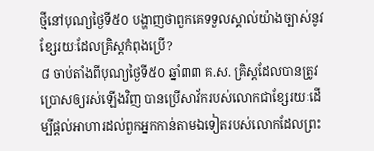ថ្មីនៅបុណ្យថ្ងៃទី៥០ បង្ហាញថាពួកគេទទួលស្គាល់យ៉ាងច្បាស់នូវខ្សែរយៈដែលគ្រិស្តកំពុងប្រើ?
៨ ចាប់តាំងពីបុណ្យថ្ងៃទី៥០ ឆ្នាំ៣៣ គ.ស. គ្រិស្តដែលបានត្រូវប្រោសឲ្យរស់ឡើងវិញ បានប្រើសាវ័ករបស់លោកជាខ្សែរយៈដើម្បីផ្ដល់អាហារដល់ពួកអ្នកកាន់តាមឯទៀតរបស់លោកដែលព្រះ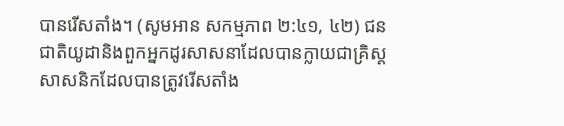បានរើសតាំង។ (សូមអាន សកម្មភាព ២:៤១, ៤២) ជនជាតិយូដានិងពួកអ្នកដូរសាសនាដែលបានក្លាយជាគ្រិស្តសាសនិកដែលបានត្រូវរើសតាំង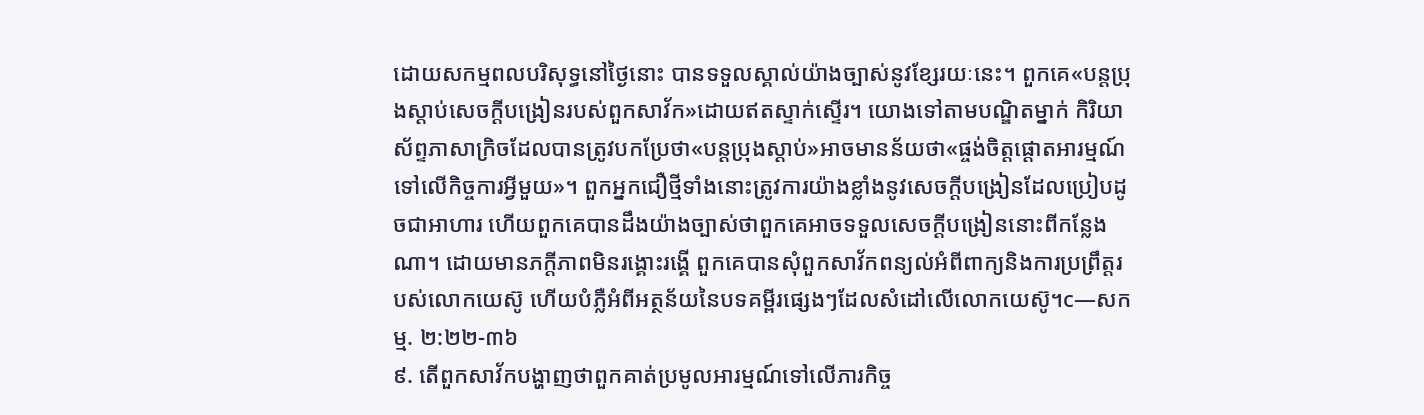ដោយសកម្មពលបរិសុទ្ធនៅថ្ងៃនោះ បានទទួលស្គាល់យ៉ាងច្បាស់នូវខ្សែរយៈនេះ។ ពួកគេ«បន្តប្រុងស្ដាប់សេចក្ដីបង្រៀនរបស់ពួកសាវ័ក»ដោយឥតស្ទាក់ស្ទើរ។ យោងទៅតាមបណ្ឌិតម្នាក់ កិរិយាស័ព្ទភាសាក្រិចដែលបានត្រូវបកប្រែថា«បន្តប្រុងស្ដាប់»អាចមានន័យថា«ផ្ចង់ចិត្តផ្ដោតអារម្មណ៍ទៅលើកិច្ចការអ្វីមួយ»។ ពួកអ្នកជឿថ្មីទាំងនោះត្រូវការយ៉ាងខ្លាំងនូវសេចក្ដីបង្រៀនដែលប្រៀបដូចជាអាហារ ហើយពួកគេបានដឹងយ៉ាងច្បាស់ថាពួកគេអាចទទួលសេចក្ដីបង្រៀននោះពីកន្លែងណា។ ដោយមានភក្ដីភាពមិនរង្គោះរង្គើ ពួកគេបានសុំពួកសាវ័កពន្យល់អំពីពាក្យនិងការប្រព្រឹត្តរបស់លោកយេស៊ូ ហើយបំភ្លឺអំពីអត្ថន័យនៃបទគម្ពីរផ្សេងៗដែលសំដៅលើលោកយេស៊ូ។c—សកម្ម. ២:២២-៣៦
៩. តើពួកសាវ័កបង្ហាញថាពួកគាត់ប្រមូលអារម្មណ៍ទៅលើភារកិច្ច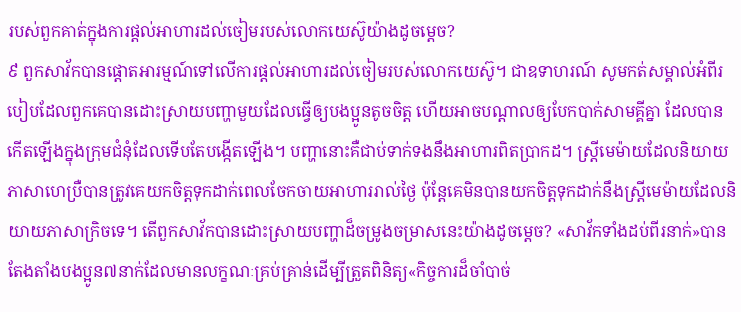របស់ពួកគាត់ក្នុងការផ្ដល់អាហារដល់ចៀមរបស់លោកយេស៊ូយ៉ាងដូចម្ដេច?
៩ ពួកសាវ័កបានផ្ដោតអារម្មណ៍ទៅលើការផ្ដល់អាហារដល់ចៀមរបស់លោកយេស៊ូ។ ជាឧទាហរណ៍ សូមកត់សម្គាល់អំពីរបៀបដែលពួកគេបានដោះស្រាយបញ្ហាមួយដែលធ្វើឲ្យបងប្អូនតូចចិត្ត ហើយអាចបណ្ដាលឲ្យបែកបាក់សាមគ្គីគ្នា ដែលបានកើតឡើងក្នុងក្រុមជំនុំដែលទើបតែបង្កើតឡើង។ បញ្ហានោះគឺជាប់ទាក់ទងនឹងអាហារពិតប្រាកដ។ ស្ត្រីមេម៉ាយដែលនិយាយភាសាហេប្រឺបានត្រូវគេយកចិត្តទុកដាក់ពេលចែកចាយអាហាររាល់ថ្ងៃ ប៉ុន្តែគេមិនបានយកចិត្តទុកដាក់នឹងស្ត្រីមេម៉ាយដែលនិយាយភាសាក្រិចទេ។ តើពួកសាវ័កបានដោះស្រាយបញ្ហាដ៏ចម្រូងចម្រាសនេះយ៉ាងដូចម្ដេច? «សាវ័កទាំងដប់ពីរនាក់»បានតែងតាំងបងប្អូន៧នាក់ដែលមានលក្ខណៈគ្រប់គ្រាន់ដើម្បីត្រួតពិនិត្យ«កិច្ចការដ៏ចាំបាច់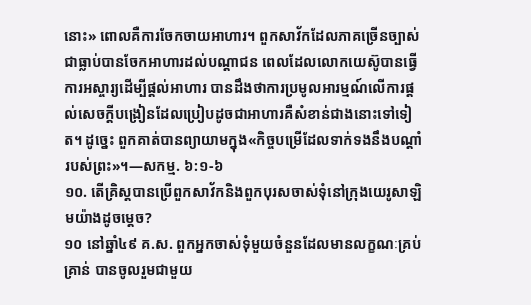នោះ» ពោលគឺការចែកចាយអាហារ។ ពួកសាវ័កដែលភាគច្រើនច្បាស់ជាធ្លាប់បានចែកអាហារដល់បណ្ដាជន ពេលដែលលោកយេស៊ូបានធ្វើការអស្ចារ្យដើម្បីផ្ដល់អាហារ បានដឹងថាការប្រមូលអារម្មណ៍លើការផ្ដល់សេចក្ដីបង្រៀនដែលប្រៀបដូចជាអាហារគឺសំខាន់ជាងនោះទៅទៀត។ ដូច្នេះ ពួកគាត់បានព្យាយាមក្នុង«កិច្ចបម្រើដែលទាក់ទងនឹងបណ្ដាំរបស់ព្រះ»។—សកម្ម. ៦:១-៦
១០. តើគ្រិស្តបានប្រើពួកសាវ័កនិងពួកបុរសចាស់ទុំនៅក្រុងយេរូសាឡិមយ៉ាងដូចម្ដេច?
១០ នៅឆ្នាំ៤៩ គ.ស. ពួកអ្នកចាស់ទុំមួយចំនួនដែលមានលក្ខណៈគ្រប់គ្រាន់ បានចូលរួមជាមួយ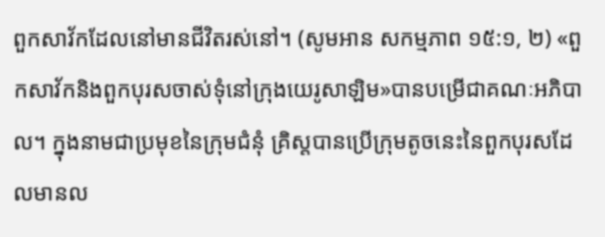ពួកសាវ័កដែលនៅមានជីវិតរស់នៅ។ (សូមអាន សកម្មភាព ១៥:១, ២) «ពួកសាវ័កនិងពួកបុរសចាស់ទុំនៅក្រុងយេរូសាឡិម»បានបម្រើជាគណៈអភិបាល។ ក្នុងនាមជាប្រមុខនៃក្រុមជំនុំ គ្រិស្តបានប្រើក្រុមតូចនេះនៃពួកបុរសដែលមានល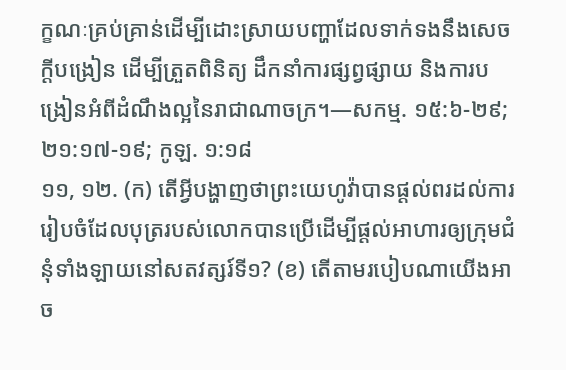ក្ខណៈគ្រប់គ្រាន់ដើម្បីដោះស្រាយបញ្ហាដែលទាក់ទងនឹងសេចក្ដីបង្រៀន ដើម្បីត្រួតពិនិត្យ ដឹកនាំការផ្សព្វផ្សាយ និងការបង្រៀនអំពីដំណឹងល្អនៃរាជាណាចក្រ។—សកម្ម. ១៥:៦-២៩; ២១:១៧-១៩; កូឡ. ១:១៨
១១, ១២. (ក) តើអ្វីបង្ហាញថាព្រះយេហូវ៉ាបានផ្ដល់ពរដល់ការរៀបចំដែលបុត្ររបស់លោកបានប្រើដើម្បីផ្ដល់អាហារឲ្យក្រុមជំនុំទាំងឡាយនៅសតវត្សរ៍ទី១? (ខ) តើតាមរបៀបណាយើងអាច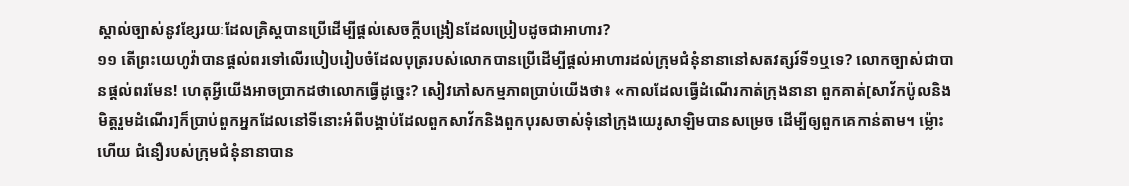ស្គាល់ច្បាស់នូវខ្សែរយៈដែលគ្រិស្តបានប្រើដើម្បីផ្ដល់សេចក្ដីបង្រៀនដែលប្រៀបដូចជាអាហារ?
១១ តើព្រះយេហូវ៉ាបានផ្ដល់ពរទៅលើរបៀបរៀបចំដែលបុត្ររបស់លោកបានប្រើដើម្បីផ្ដល់អាហារដល់ក្រុមជំនុំនានានៅសតវត្សរ៍ទី១ឬទេ? លោកច្បាស់ជាបានផ្ដល់ពរមែន! ហេតុអ្វីយើងអាចប្រាកដថាលោកធ្វើដូច្នេះ? សៀវភៅសកម្មភាពប្រាប់យើងថា៖ «កាលដែលធ្វើដំណើរកាត់ក្រុងនានា ពួកគាត់[សាវ័កប៉ូលនិងមិត្តរួមដំណើរ]ក៏ប្រាប់ពួកអ្នកដែលនៅទីនោះអំពីបង្គាប់ដែលពួកសាវ័កនិងពួកបុរសចាស់ទុំនៅក្រុងយេរូសាឡិមបានសម្រេច ដើម្បីឲ្យពួកគេកាន់តាម។ ម្ល៉ោះហើយ ជំនឿរបស់ក្រុមជំនុំនានាបាន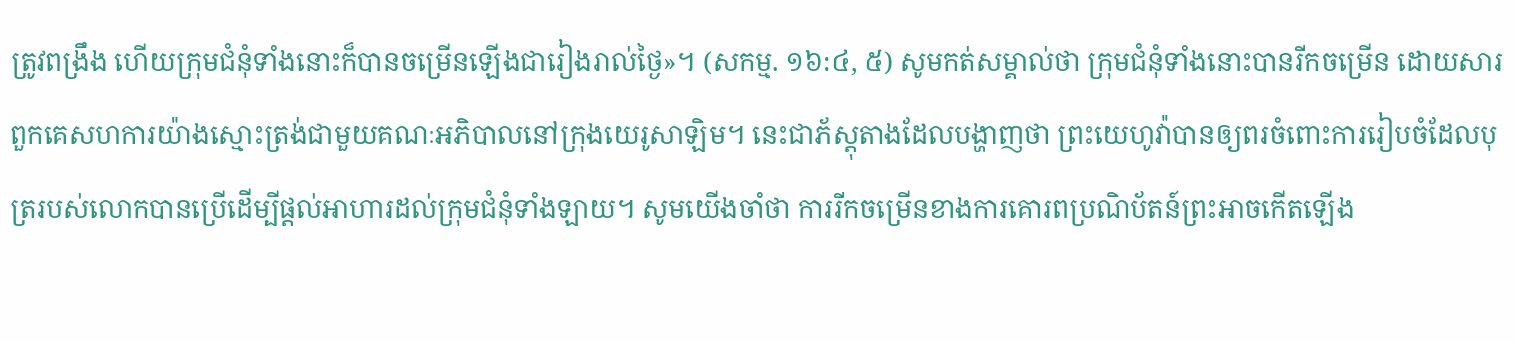ត្រូវពង្រឹង ហើយក្រុមជំនុំទាំងនោះក៏បានចម្រើនឡើងជារៀងរាល់ថ្ងៃ»។ (សកម្ម. ១៦:៤, ៥) សូមកត់សម្គាល់ថា ក្រុមជំនុំទាំងនោះបានរីកចម្រើន ដោយសារពួកគេសហការយ៉ាងស្មោះត្រង់ជាមួយគណៈអភិបាលនៅក្រុងយេរូសាឡិម។ នេះជាភ័ស្តុតាងដែលបង្ហាញថា ព្រះយេហូវ៉ាបានឲ្យពរចំពោះការរៀបចំដែលបុត្ររបស់លោកបានប្រើដើម្បីផ្ដល់អាហារដល់ក្រុមជំនុំទាំងឡាយ។ សូមយើងចាំថា ការរីកចម្រើនខាងការគោរពប្រណិប័តន៍ព្រះអាចកើតឡើង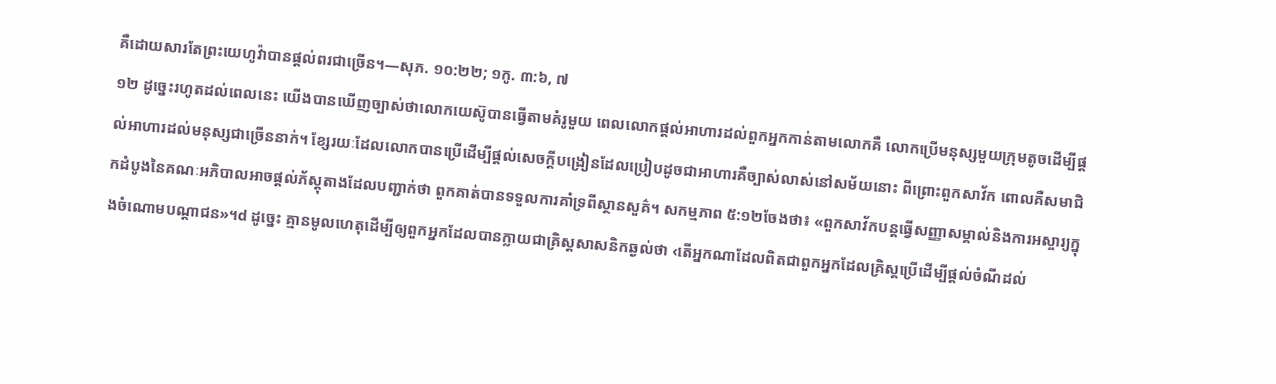គឺដោយសារតែព្រះយេហូវ៉ាបានផ្ដល់ពរជាច្រើន។—សុភ. ១០:២២; ១កូ. ៣:៦, ៧
១២ ដូច្នេះរហូតដល់ពេលនេះ យើងបានឃើញច្បាស់ថាលោកយេស៊ូបានធ្វើតាមគំរូមួយ ពេលលោកផ្ដល់អាហារដល់ពួកអ្នកកាន់តាមលោកគឺ លោកប្រើមនុស្សមួយក្រុមតូចដើម្បីផ្ដល់អាហារដល់មនុស្សជាច្រើននាក់។ ខ្សែរយៈដែលលោកបានប្រើដើម្បីផ្ដល់សេចក្ដីបង្រៀនដែលប្រៀបដូចជាអាហារគឺច្បាស់លាស់នៅសម័យនោះ ពីព្រោះពួកសាវ័ក ពោលគឺសមាជិកដំបូងនៃគណៈអភិបាលអាចផ្ដល់ភ័ស្តុតាងដែលបញ្ជាក់ថា ពួកគាត់បានទទួលការគាំទ្រពីស្ថានសួគ៌។ សកម្មភាព ៥:១២ចែងថា៖ «ពួកសាវ័កបន្តធ្វើសញ្ញាសម្គាល់និងការអស្ចារ្យក្នុងចំណោមបណ្ដាជន»។d ដូច្នេះ គ្មានមូលហេតុដើម្បីឲ្យពួកអ្នកដែលបានក្លាយជាគ្រិស្តសាសនិកឆ្ងល់ថា ‹តើអ្នកណាដែលពិតជាពួកអ្នកដែលគ្រិស្តប្រើដើម្បីផ្ដល់ចំណីដល់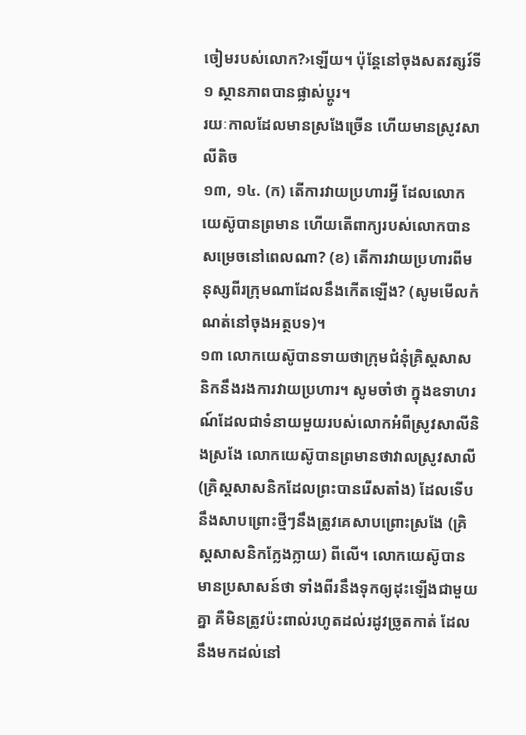ចៀមរបស់លោក?›ឡើយ។ ប៉ុន្តែនៅចុងសតវត្សរ៍ទី១ ស្ថានភាពបានផ្លាស់ប្ដូរ។
រយៈកាលដែលមានស្រងែច្រើន ហើយមានស្រូវសាលីតិច
១៣, ១៤. (ក) តើការវាយប្រហារអ្វី ដែលលោកយេស៊ូបានព្រមាន ហើយតើពាក្យរបស់លោកបានសម្រេចនៅពេលណា? (ខ) តើការវាយប្រហារពីមនុស្សពីរក្រុមណាដែលនឹងកើតឡើង? (សូមមើលកំណត់នៅចុងអត្ថបទ)។
១៣ លោកយេស៊ូបានទាយថាក្រុមជំនុំគ្រិស្តសាសនិកនឹងរងការវាយប្រហារ។ សូមចាំថា ក្នុងឧទាហរណ៍ដែលជាទំនាយមួយរបស់លោកអំពីស្រូវសាលីនិងស្រងែ លោកយេស៊ូបានព្រមានថាវាលស្រូវសាលី (គ្រិស្តសាសនិកដែលព្រះបានរើសតាំង) ដែលទើបនឹងសាបព្រោះថ្មីៗនឹងត្រូវគេសាបព្រោះស្រងែ (គ្រិស្តសាសនិកក្លែងក្លាយ) ពីលើ។ លោកយេស៊ូបានមានប្រសាសន៍ថា ទាំងពីរនឹងទុកឲ្យដុះឡើងជាមួយគ្នា គឺមិនត្រូវប៉ះពាល់រហូតដល់រដូវច្រូតកាត់ ដែលនឹងមកដល់នៅ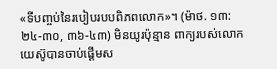«ទីបញ្ចប់នៃរបៀបរបបពិភពលោក»។ (ម៉ាថ. ១៣:២៤-៣០, ៣៦-៤៣) មិនយូរប៉ុន្មាន ពាក្យរបស់លោកយេស៊ូបានចាប់ផ្ដើមស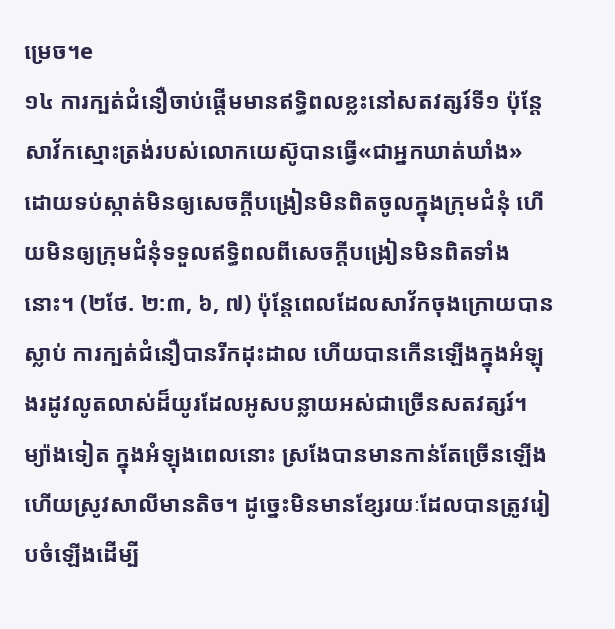ម្រេច។e
១៤ ការក្បត់ជំនឿចាប់ផ្ដើមមានឥទ្ធិពលខ្លះនៅសតវត្សរ៍ទី១ ប៉ុន្តែសាវ័កស្មោះត្រង់របស់លោកយេស៊ូបានធ្វើ«ជាអ្នកឃាត់ឃាំង» ដោយទប់ស្កាត់មិនឲ្យសេចក្ដីបង្រៀនមិនពិតចូលក្នុងក្រុមជំនុំ ហើយមិនឲ្យក្រុមជំនុំទទួលឥទ្ធិពលពីសេចក្ដីបង្រៀនមិនពិតទាំងនោះ។ (២ថែ. ២:៣, ៦, ៧) ប៉ុន្តែពេលដែលសាវ័កចុងក្រោយបានស្លាប់ ការក្បត់ជំនឿបានរីកដុះដាល ហើយបានកើនឡើងក្នុងអំឡុងរដូវលូតលាស់ដ៏យូរដែលអូសបន្លាយអស់ជាច្រើនសតវត្សរ៍។ ម្យ៉ាងទៀត ក្នុងអំឡុងពេលនោះ ស្រងែបានមានកាន់តែច្រើនឡើង ហើយស្រូវសាលីមានតិច។ ដូច្នេះមិនមានខ្សែរយៈដែលបានត្រូវរៀបចំឡើងដើម្បី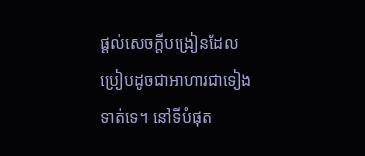ផ្ដល់សេចក្ដីបង្រៀនដែលប្រៀបដូចជាអាហារជាទៀងទាត់ទេ។ នៅទីបំផុត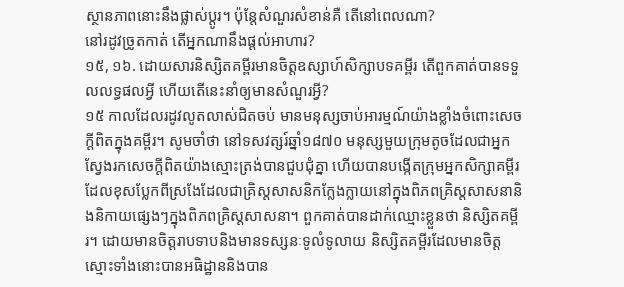ស្ថានភាពនោះនឹងផ្លាស់ប្ដូរ។ ប៉ុន្តែសំណួរសំខាន់គឺ តើនៅពេលណា?
នៅរដូវច្រូតកាត់ តើអ្នកណានឹងផ្ដល់អាហារ?
១៥, ១៦. ដោយសារនិស្សិតគម្ពីរមានចិត្តឧស្សាហ៍សិក្សាបទគម្ពីរ តើពួកគាត់បានទទួលលទ្ធផលអ្វី ហើយតើនេះនាំឲ្យមានសំណួរអ្វី?
១៥ កាលដែលរដូវលូតលាស់ជិតចប់ មានមនុស្សចាប់អារម្មណ៍យ៉ាងខ្លាំងចំពោះសេចក្ដីពិតក្នុងគម្ពីរ។ សូមចាំថា នៅទសវត្សរ៍ឆ្នាំ១៨៧០ មនុស្សមួយក្រុមតូចដែលជាអ្នកស្វែងរកសេចក្ដីពិតយ៉ាងស្មោះត្រង់បានជួបជុំគ្នា ហើយបានបង្កើតក្រុមអ្នកសិក្សាគម្ពីរដែលខុសប្លែកពីស្រងែដែលជាគ្រិស្តសាសនិកក្លែងក្លាយនៅក្នុងពិភពគ្រិស្តសាសនានិងនិកាយផ្សេងៗក្នុងពិភពគ្រិស្តសាសនា។ ពួកគាត់បានដាក់ឈ្មោះខ្លួនថា និស្សិតគម្ពីរ។ ដោយមានចិត្តរាបទាបនិងមានទស្សនៈទូលំទូលាយ និស្សិតគម្ពីរដែលមានចិត្តស្មោះទាំងនោះបានអធិដ្ឋាននិងបាន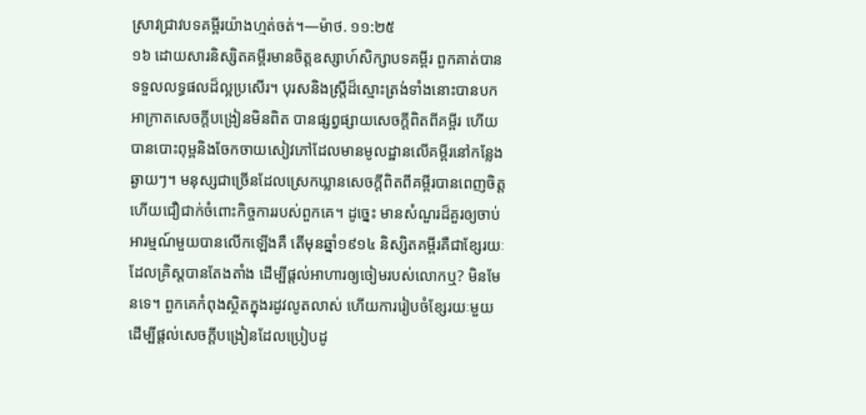ស្រាវជ្រាវបទគម្ពីរយ៉ាងហ្មត់ចត់។—ម៉ាថ. ១១:២៥
១៦ ដោយសារនិស្សិតគម្ពីរមានចិត្តឧស្សាហ៍សិក្សាបទគម្ពីរ ពួកគាត់បានទទួលលទ្ធផលដ៏ល្អប្រសើរ។ បុរសនិងស្ត្រីដ៏ស្មោះត្រង់ទាំងនោះបានបកអាក្រាតសេចក្ដីបង្រៀនមិនពិត បានផ្សព្វផ្សាយសេចក្ដីពិតពីគម្ពីរ ហើយបានបោះពុម្ពនិងចែកចាយសៀវភៅដែលមានមូលដ្ឋានលើគម្ពីរនៅកន្លែងឆ្ងាយៗ។ មនុស្សជាច្រើនដែលស្រេកឃ្លានសេចក្ដីពិតពីគម្ពីរបានពេញចិត្តហើយជឿជាក់ចំពោះកិច្ចការរបស់ពួកគេ។ ដូច្នេះ មានសំណួរដ៏គួរឲ្យចាប់អារម្មណ៍មួយបានលើកឡើងគឺ តើមុនឆ្នាំ១៩១៤ និស្សិតគម្ពីរគឺជាខ្សែរយៈដែលគ្រិស្តបានតែងតាំង ដើម្បីផ្ដល់អាហារឲ្យចៀមរបស់លោកឬ? មិនមែនទេ។ ពួកគេកំពុងស្ថិតក្នុងរដូវលូតលាស់ ហើយការរៀបចំខ្សែរយៈមួយដើម្បីផ្ដល់សេចក្ដីបង្រៀនដែលប្រៀបដូ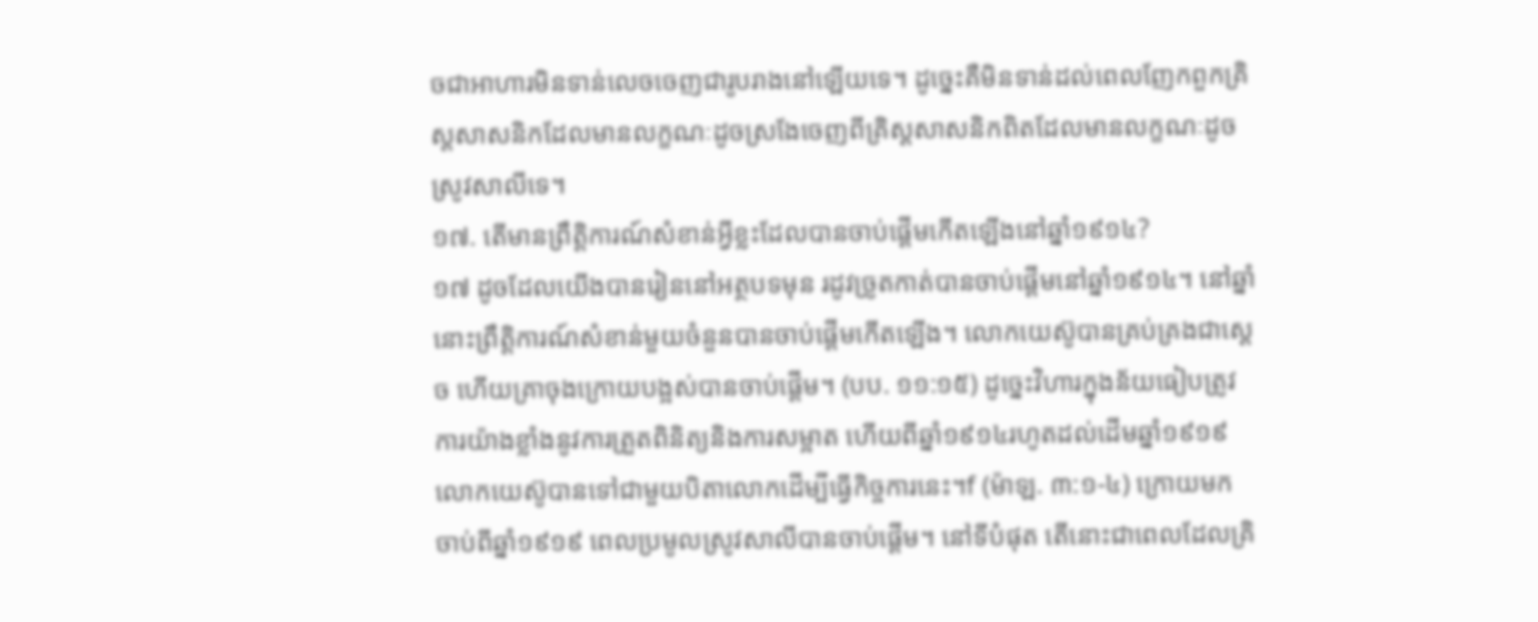ចជាអាហារមិនទាន់លេចចេញជារូបរាងនៅឡើយទេ។ ដូច្នេះគឺមិនទាន់ដល់ពេលញែកពួកគ្រិស្តសាសនិកដែលមានលក្ខណៈដូចស្រងែចេញពីគ្រិស្តសាសនិកពិតដែលមានលក្ខណៈដូចស្រូវសាលីទេ។
១៧. តើមានព្រឹត្ដិការណ៍សំខាន់អ្វីខ្លះដែលបានចាប់ផ្ដើមកើតឡើងនៅឆ្នាំ១៩១៤?
១៧ ដូចដែលយើងបានរៀននៅអត្ថបទមុន រដូវច្រូតកាត់បានចាប់ផ្ដើមនៅឆ្នាំ១៩១៤។ នៅឆ្នាំនោះព្រឹត្ដិការណ៍សំខាន់មួយចំនួនបានចាប់ផ្ដើមកើតឡើង។ លោកយេស៊ូបានគ្រប់គ្រងជាស្តេច ហើយគ្រាចុងក្រោយបង្អស់បានចាប់ផ្ដើម។ (បប. ១១:១៥) ដូច្នេះវិហារក្នុងន័យធៀបត្រូវការយ៉ាងខ្លាំងនូវការត្រួតពិនិត្យនិងការសម្អាត ហើយពីឆ្នាំ១៩១៤រហូតដល់ដើមឆ្នាំ១៩១៩ លោកយេស៊ូបានទៅជាមួយបិតាលោកដើម្បីធ្វើកិច្ចការនេះ។f (ម៉ាឡ. ៣:១-៤) ក្រោយមក ចាប់ពីឆ្នាំ១៩១៩ ពេលប្រមូលស្រូវសាលីបានចាប់ផ្ដើម។ នៅទីបំផុត តើនោះជាពេលដែលគ្រិ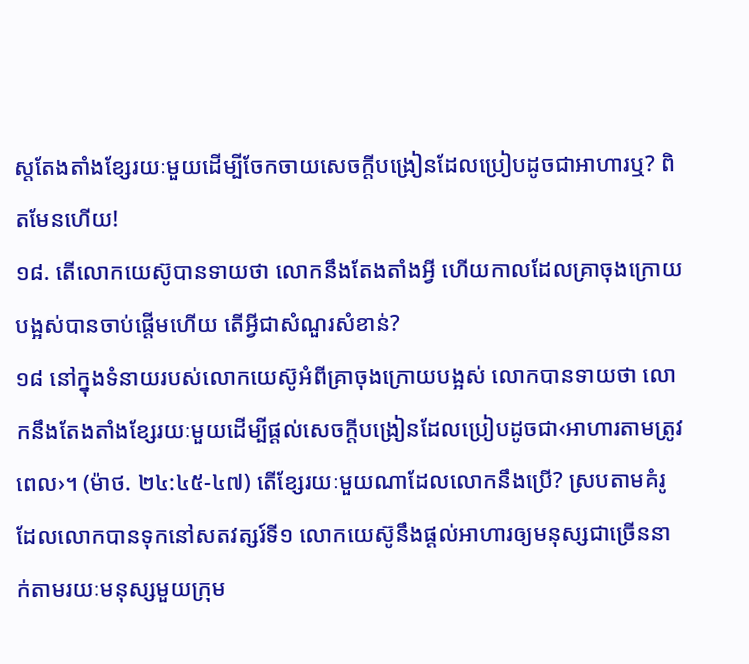ស្តតែងតាំងខ្សែរយៈមួយដើម្បីចែកចាយសេចក្ដីបង្រៀនដែលប្រៀបដូចជាអាហារឬ? ពិតមែនហើយ!
១៨. តើលោកយេស៊ូបានទាយថា លោកនឹងតែងតាំងអ្វី ហើយកាលដែលគ្រាចុងក្រោយបង្អស់បានចាប់ផ្ដើមហើយ តើអ្វីជាសំណួរសំខាន់?
១៨ នៅក្នុងទំនាយរបស់លោកយេស៊ូអំពីគ្រាចុងក្រោយបង្អស់ លោកបានទាយថា លោកនឹងតែងតាំងខ្សែរយៈមួយដើម្បីផ្ដល់សេចក្ដីបង្រៀនដែលប្រៀបដូចជា‹អាហារតាមត្រូវពេល›។ (ម៉ាថ. ២៤:៤៥-៤៧) តើខ្សែរយៈមួយណាដែលលោកនឹងប្រើ? ស្របតាមគំរូដែលលោកបានទុកនៅសតវត្សរ៍ទី១ លោកយេស៊ូនឹងផ្ដល់អាហារឲ្យមនុស្សជាច្រើននាក់តាមរយៈមនុស្សមួយក្រុម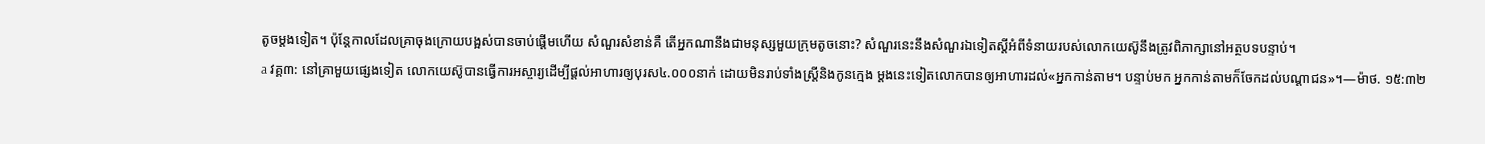តូចម្ដងទៀត។ ប៉ុន្តែកាលដែលគ្រាចុងក្រោយបង្អស់បានចាប់ផ្ដើមហើយ សំណួរសំខាន់គឺ តើអ្នកណានឹងជាមនុស្សមួយក្រុមតូចនោះ? សំណួរនេះនឹងសំណួរឯទៀតស្តីអំពីទំនាយរបស់លោកយេស៊ូនឹងត្រូវពិភាក្សានៅអត្ថបទបន្ទាប់។
a វគ្គ៣: នៅគ្រាមួយផ្សេងទៀត លោកយេស៊ូបានធ្វើការអស្ចារ្យដើម្បីផ្ដល់អាហារឲ្យបុរស៤.០០០នាក់ ដោយមិនរាប់ទាំងស្ត្រីនិងកូនក្មេង ម្ដងនេះទៀតលោកបានឲ្យអាហារដល់«អ្នកកាន់តាម។ បន្ទាប់មក អ្នកកាន់តាមក៏ចែកដល់បណ្ដាជន»។—ម៉ាថ. ១៥:៣២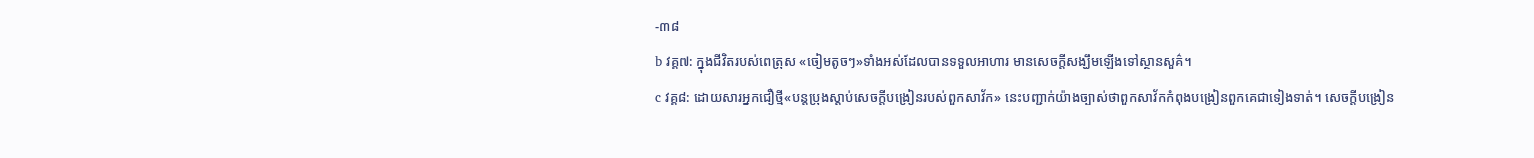-៣៨
b វគ្គ៧: ក្នុងជីវិតរបស់ពេត្រុស «ចៀមតូចៗ»ទាំងអស់ដែលបានទទួលអាហារ មានសេចក្ដីសង្ឃឹមឡើងទៅស្ថានសួគ៌។
c វគ្គ៨: ដោយសារអ្នកជឿថ្មី«បន្តប្រុងស្ដាប់សេចក្ដីបង្រៀនរបស់ពួកសាវ័ក» នេះបញ្ជាក់យ៉ាងច្បាស់ថាពួកសាវ័កកំពុងបង្រៀនពួកគេជាទៀងទាត់។ សេចក្ដីបង្រៀន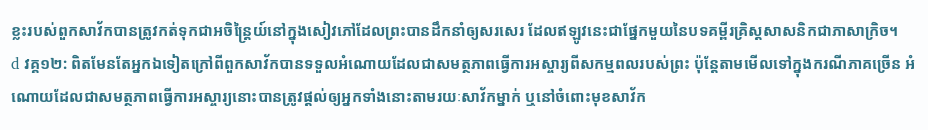ខ្លះរបស់ពួកសាវ័កបានត្រូវកត់ទុកជាអចិន្ត្រៃយ៍នៅក្នុងសៀវភៅដែលព្រះបានដឹកនាំឲ្យសរសេរ ដែលឥឡូវនេះជាផ្នែកមួយនៃបទគម្ពីរគ្រិស្តសាសនិកជាភាសាក្រិច។
d វគ្គ១២: ពិតមែនតែអ្នកឯទៀតក្រៅពីពួកសាវ័កបានទទួលអំណោយដែលជាសមត្ថភាពធ្វើការអស្ចារ្យពីសកម្មពលរបស់ព្រះ ប៉ុន្តែតាមមើលទៅក្នុងករណីភាគច្រើន អំណោយដែលជាសមត្ថភាពធ្វើការអស្ចារ្យនោះបានត្រូវផ្ដល់ឲ្យអ្នកទាំងនោះតាមរយៈសាវ័កម្នាក់ ឬនៅចំពោះមុខសាវ័ក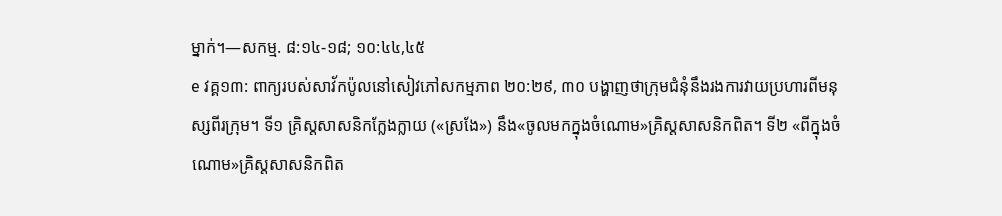ម្នាក់។—សកម្ម. ៨:១៤-១៨; ១០:៤៤,៤៥
e វគ្គ១៣: ពាក្យរបស់សាវ័កប៉ូលនៅសៀវភៅសកម្មភាព ២០:២៩, ៣០ បង្ហាញថាក្រុមជំនុំនឹងរងការវាយប្រហារពីមនុស្សពីរក្រុម។ ទី១ គ្រិស្តសាសនិកក្លែងក្លាយ («ស្រងែ») នឹង«ចូលមកក្នុងចំណោម»គ្រិស្តសាសនិកពិត។ ទី២ «ពីក្នុងចំណោម»គ្រិស្តសាសនិកពិត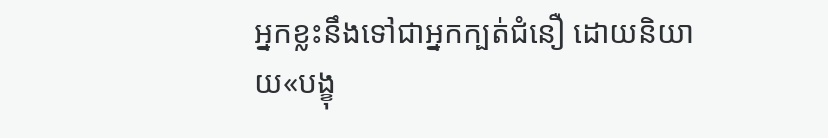អ្នកខ្លះនឹងទៅជាអ្នកក្បត់ជំនឿ ដោយនិយាយ«បង្ខុ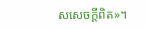សសេចក្ដីពិត»។